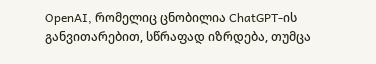OpenAI, რომელიც ცნობილია ChatGPT-ის განვითარებით, სწრაფად იზრდება, თუმცა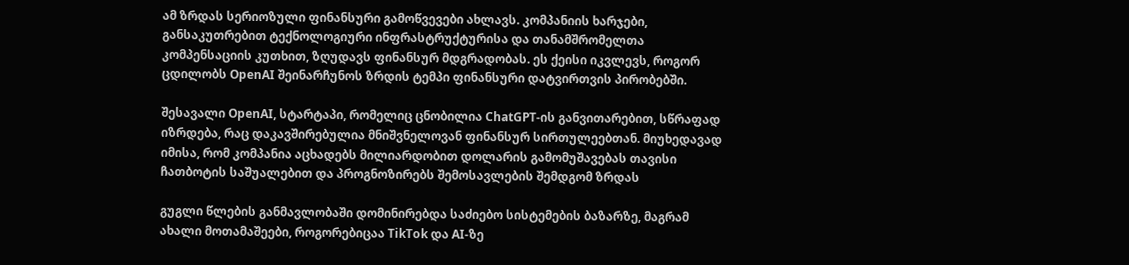ამ ზრდას სერიოზული ფინანსური გამოწვევები ახლავს. კომპანიის ხარჯები, განსაკუთრებით ტექნოლოგიური ინფრასტრუქტურისა და თანამშრომელთა კომპენსაციის კუთხით, ზღუდავს ფინანსურ მდგრადობას. ეს ქეისი იკვლევს, როგორ ცდილობს OpenAI შეინარჩუნოს ზრდის ტემპი ფინანსური დატვირთვის პირობებში.

შესავალი OpenAI, სტარტაპი, რომელიც ცნობილია ChatGPT-ის განვითარებით, სწრაფად იზრდება, რაც დაკავშირებულია მნიშვნელოვან ფინანსურ სირთულეებთან. მიუხედავად იმისა, რომ კომპანია აცხადებს მილიარდობით დოლარის გამომუშავებას თავისი ჩათბოტის საშუალებით და პროგნოზირებს შემოსავლების შემდგომ ზრდას

გუგლი წლების განმავლობაში დომინირებდა საძიებო სისტემების ბაზარზე, მაგრამ ახალი მოთამაშეები, როგორებიცაა TikTok და AI-ზე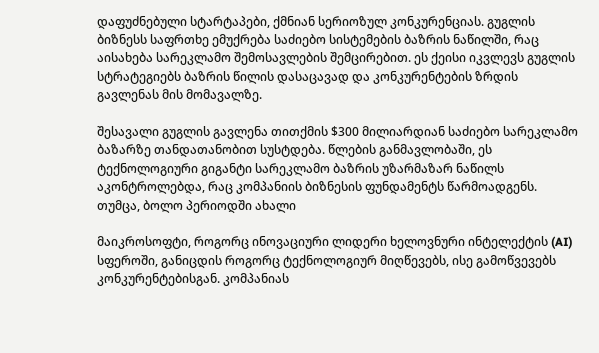დაფუძნებული სტარტაპები, ქმნიან სერიოზულ კონკურენციას. გუგლის ბიზნესს საფრთხე ემუქრება საძიებო სისტემების ბაზრის ნაწილში, რაც აისახება სარეკლამო შემოსავლების შემცირებით. ეს ქეისი იკვლევს გუგლის სტრატეგიებს ბაზრის წილის დასაცავად და კონკურენტების ზრდის გავლენას მის მომავალზე.

შესავალი გუგლის გავლენა თითქმის $300 მილიარდიან საძიებო სარეკლამო ბაზარზე თანდათანობით სუსტდება. წლების განმავლობაში, ეს ტექნოლოგიური გიგანტი სარეკლამო ბაზრის უზარმაზარ ნაწილს აკონტროლებდა, რაც კომპანიის ბიზნესის ფუნდამენტს წარმოადგენს. თუმცა, ბოლო პერიოდში ახალი

მაიკროსოფტი, როგორც ინოვაციური ლიდერი ხელოვნური ინტელექტის (AI) სფეროში, განიცდის როგორც ტექნოლოგიურ მიღწევებს, ისე გამოწვევებს კონკურენტებისგან. კომპანიას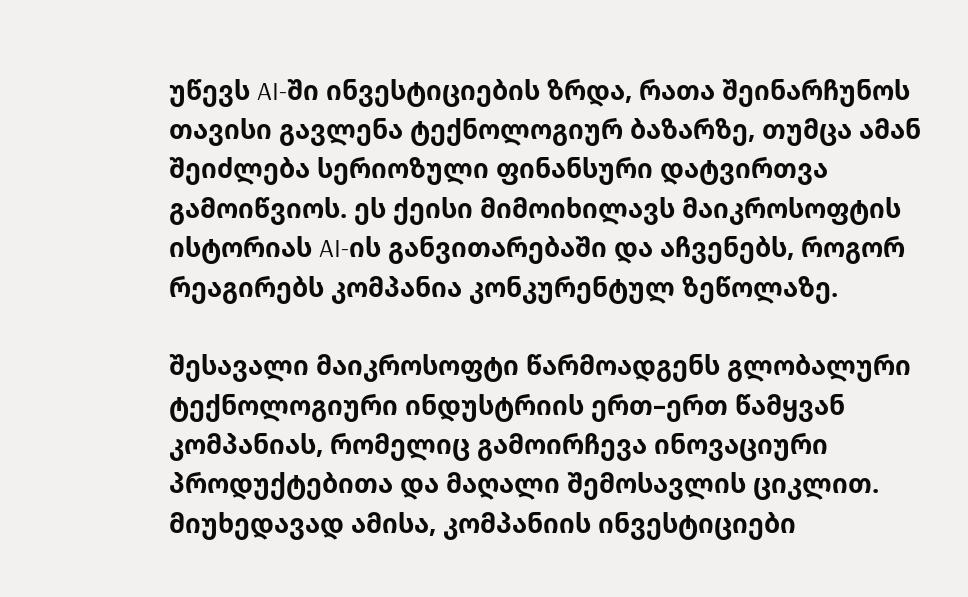უწევს AI-ში ინვესტიციების ზრდა, რათა შეინარჩუნოს თავისი გავლენა ტექნოლოგიურ ბაზარზე, თუმცა ამან შეიძლება სერიოზული ფინანსური დატვირთვა გამოიწვიოს. ეს ქეისი მიმოიხილავს მაიკროსოფტის ისტორიას AI-ის განვითარებაში და აჩვენებს, როგორ რეაგირებს კომპანია კონკურენტულ ზეწოლაზე.

შესავალი მაიკროსოფტი წარმოადგენს გლობალური ტექნოლოგიური ინდუსტრიის ერთ–ერთ წამყვან კომპანიას, რომელიც გამოირჩევა ინოვაციური პროდუქტებითა და მაღალი შემოსავლის ციკლით. მიუხედავად ამისა, კომპანიის ინვესტიციები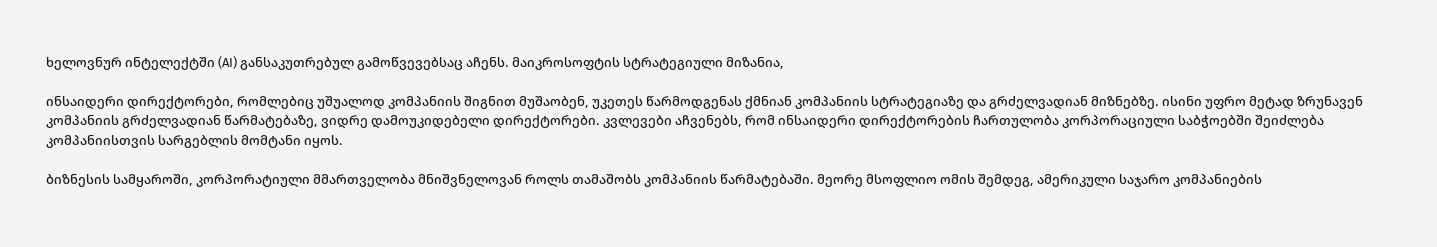ხელოვნურ ინტელექტში (AI) განსაკუთრებულ გამოწვევებსაც აჩენს. მაიკროსოფტის სტრატეგიული მიზანია,

ინსაიდერი დირექტორები, რომლებიც უშუალოდ კომპანიის შიგნით მუშაობენ, უკეთეს წარმოდგენას ქმნიან კომპანიის სტრატეგიაზე და გრძელვადიან მიზნებზე. ისინი უფრო მეტად ზრუნავენ კომპანიის გრძელვადიან წარმატებაზე, ვიდრე დამოუკიდებელი დირექტორები. კვლევები აჩვენებს, რომ ინსაიდერი დირექტორების ჩართულობა კორპორაციული საბჭოებში შეიძლება კომპანიისთვის სარგებლის მომტანი იყოს.

ბიზნესის სამყაროში, კორპორატიული მმართველობა მნიშვნელოვან როლს თამაშობს კომპანიის წარმატებაში. მეორე მსოფლიო ომის შემდეგ, ამერიკული საჯარო კომპანიების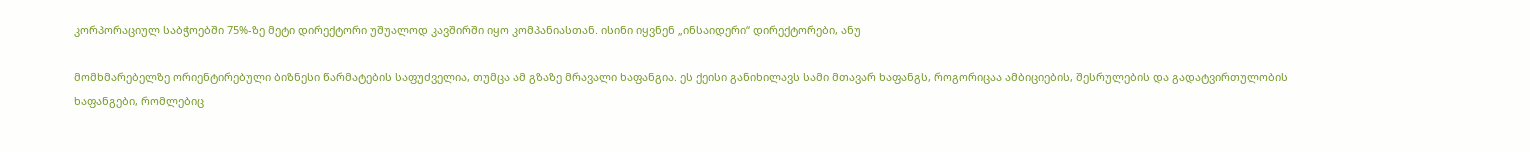კორპორაციულ საბჭოებში 75%-ზე მეტი დირექტორი უშუალოდ კავშირში იყო კომპანიასთან. ისინი იყვნენ „ინსაიდერი“ დირექტორები, ანუ

მომხმარებელზე ორიენტირებული ბიზნესი წარმატების საფუძველია, თუმცა ამ გზაზე მრავალი ხაფანგია. ეს ქეისი განიხილავს სამი მთავარ ხაფანგს, როგორიცაა ამბიციების, შესრულების და გადატვირთულობის ხაფანგები, რომლებიც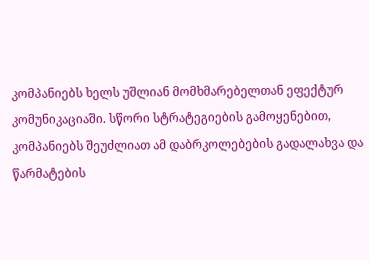კომპანიებს ხელს უშლიან მომხმარებელთან ეფექტურ კომუნიკაციაში. სწორი სტრატეგიების გამოყენებით, კომპანიებს შეუძლიათ ამ დაბრკოლებების გადალახვა და წარმატების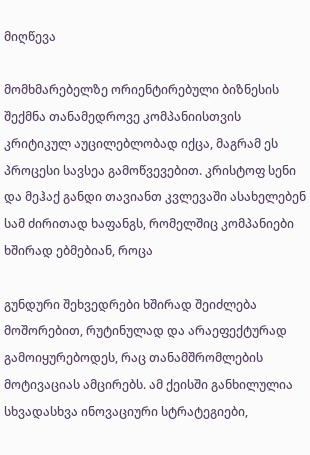მიღწევა

მომხმარებელზე ორიენტირებული ბიზნესის შექმნა თანამედროვე კომპანიისთვის კრიტიკულ აუცილებლობად იქცა, მაგრამ ეს პროცესი სავსეა გამოწვევებით. კრისტოფ სენი და მეჰაქ განდი თავიანთ კვლევაში ასახელებენ სამ ძირითად ხაფანგს, რომელშიც კომპანიები ხშირად ებმებიან, როცა

გუნდური შეხვედრები ხშირად შეიძლება მოშორებით, რუტინულად და არაეფექტურად გამოიყურებოდეს, რაც თანამშრომლების მოტივაციას ამცირებს. ამ ქეისში განხილულია სხვადასხვა ინოვაციური სტრატეგიები,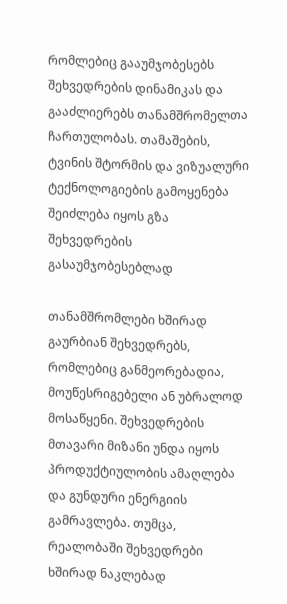რომლებიც გააუმჯობესებს შეხვედრების დინამიკას და გააძლიერებს თანამშრომელთა ჩართულობას. თამაშების, ტვინის შტორმის და ვიზუალური ტექნოლოგიების გამოყენება შეიძლება იყოს გზა შეხვედრების გასაუმჯობესებლად

თანამშრომლები ხშირად გაურბიან შეხვედრებს, რომლებიც განმეორებადია, მოუწესრიგებელი ან უბრალოდ მოსაწყენი. შეხვედრების მთავარი მიზანი უნდა იყოს პროდუქტიულობის ამაღლება და გუნდური ენერგიის გამრავლება. თუმცა, რეალობაში შეხვედრები ხშირად ნაკლებად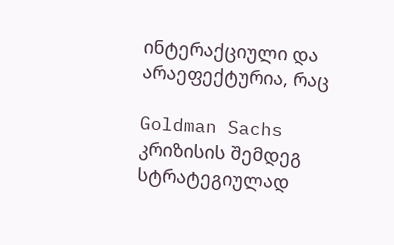ინტერაქციული და არაეფექტურია, რაც

Goldman Sachs კრიზისის შემდეგ სტრატეგიულად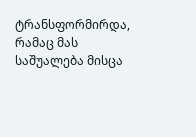ტრანსფორმირდა, რამაც მას საშუალება მისცა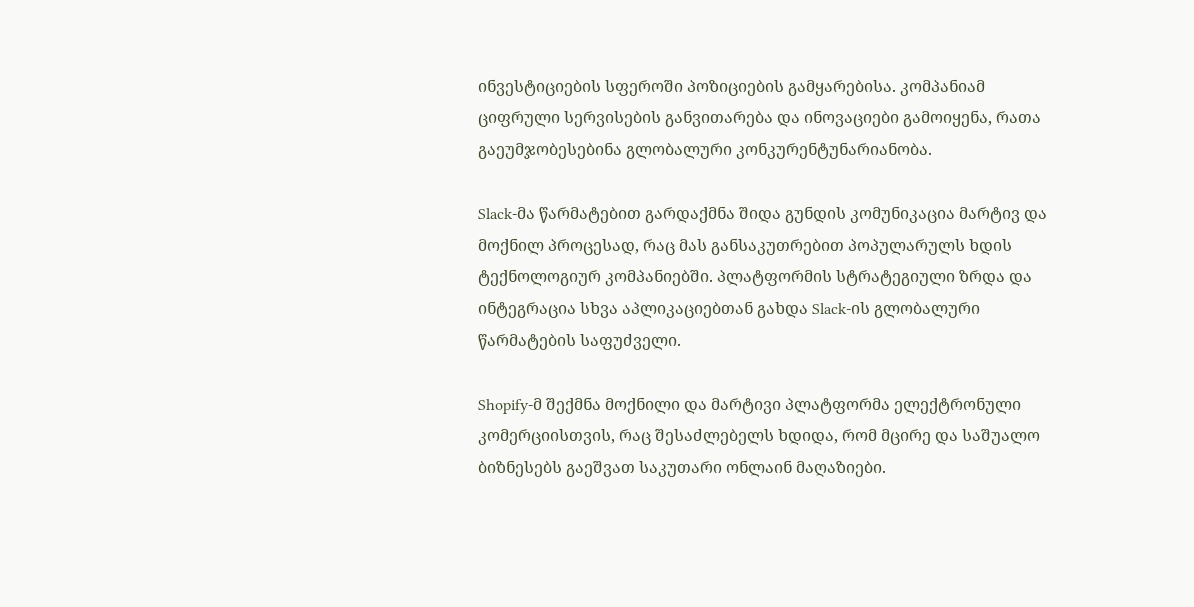ინვესტიციების სფეროში პოზიციების გამყარებისა. კომპანიამ ციფრული სერვისების განვითარება და ინოვაციები გამოიყენა, რათა გაეუმჯობესებინა გლობალური კონკურენტუნარიანობა.

Slack-მა წარმატებით გარდაქმნა შიდა გუნდის კომუნიკაცია მარტივ და მოქნილ პროცესად, რაც მას განსაკუთრებით პოპულარულს ხდის ტექნოლოგიურ კომპანიებში. პლატფორმის სტრატეგიული ზრდა და ინტეგრაცია სხვა აპლიკაციებთან გახდა Slack-ის გლობალური წარმატების საფუძველი.

Shopify-მ შექმნა მოქნილი და მარტივი პლატფორმა ელექტრონული კომერციისთვის, რაც შესაძლებელს ხდიდა, რომ მცირე და საშუალო ბიზნესებს გაეშვათ საკუთარი ონლაინ მაღაზიები.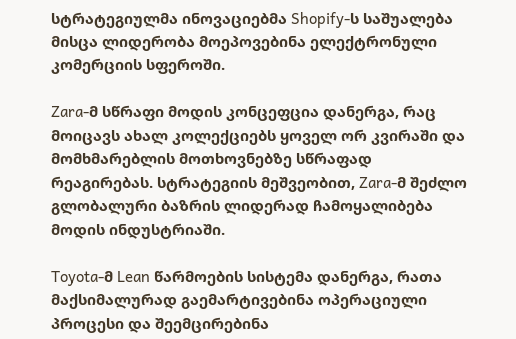სტრატეგიულმა ინოვაციებმა Shopify-ს საშუალება მისცა ლიდერობა მოეპოვებინა ელექტრონული კომერციის სფეროში.

Zara-მ სწრაფი მოდის კონცეფცია დანერგა, რაც მოიცავს ახალ კოლექციებს ყოველ ორ კვირაში და მომხმარებლის მოთხოვნებზე სწრაფად რეაგირებას. სტრატეგიის მეშვეობით, Zara-მ შეძლო გლობალური ბაზრის ლიდერად ჩამოყალიბება მოდის ინდუსტრიაში.

Toyota-მ Lean წარმოების სისტემა დანერგა, რათა მაქსიმალურად გაემარტივებინა ოპერაციული პროცესი და შეემცირებინა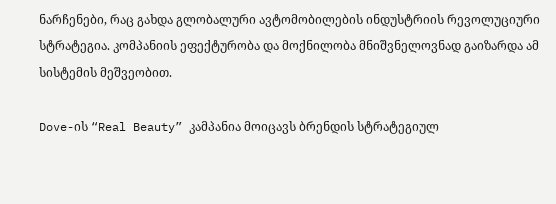ნარჩენები, რაც გახდა გლობალური ავტომობილების ინდუსტრიის რევოლუციური სტრატეგია. კომპანიის ეფექტურობა და მოქნილობა მნიშვნელოვნად გაიზარდა ამ სისტემის მეშვეობით.

Dove-ის “Real Beauty” კამპანია მოიცავს ბრენდის სტრატეგიულ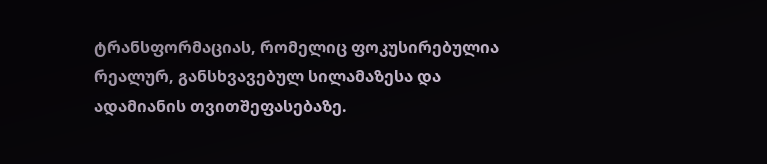ტრანსფორმაციას, რომელიც ფოკუსირებულია რეალურ, განსხვავებულ სილამაზესა და ადამიანის თვითშეფასებაზე.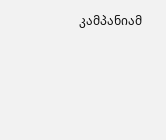კამპანიამ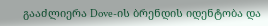გააძლიერა Dove-ის ბრენდის იდენტობა და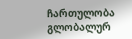ჩართულობა გლობალურ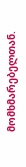მომხმარებელთან.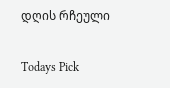დღის რჩეული

Todays Pick